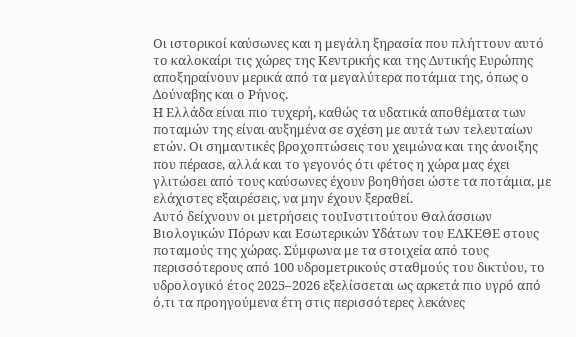Οι ιστορικοί καύσωνες και η μεγάλη ξηρασία που πλήττουν αυτό το καλοκαίρι τις χώρες της Κεντρικής και της Δυτικής Ευρώπης αποξηραίνουν μερικά από τα μεγαλύτερα ποτάμια της, όπως ο Δούναβης και ο Ρήνος.
Η Ελλάδα είναι πιο τυχερή, καθώς τα υδατικά αποθέματα των ποταμών της είναι αυξημένα σε σχέση με αυτά των τελευταίων ετών. Οι σημαντικές βροχοπτώσεις του χειμώνα και της άνοιξης που πέρασε, αλλά και το γεγονός ότι φέτος η χώρα μας έχει γλιτώσει από τους καύσωνες έχουν βοηθήσει ώστε τα ποτάμια, με ελάχιστες εξαιρέσεις, να μην έχουν ξεραθεί.
Αυτό δείχνουν οι μετρήσεις τουΙνστιτούτου Θαλάσσιων Βιολογικών Πόρων και Εσωτερικών Υδάτων του ΕΛΚΕΘΕ στους ποταμούς της χώρας. Σύμφωνα με τα στοιχεία από τους περισσότερους από 100 υδρομετρικούς σταθμούς του δικτύου, το υδρολογικό έτος 2025–2026 εξελίσσεται ως αρκετά πιο υγρό από ό,τι τα προηγούμενα έτη στις περισσότερες λεκάνες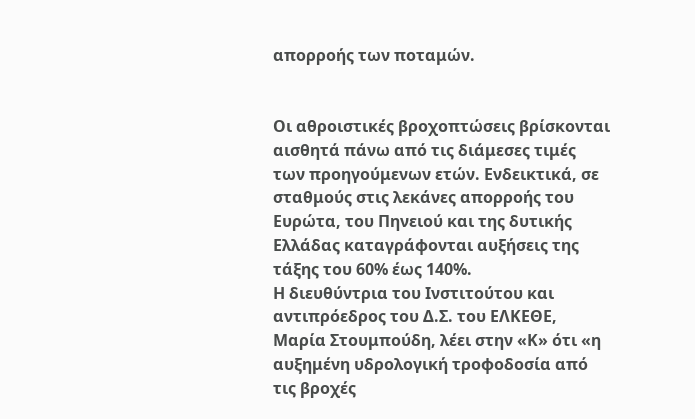απορροής των ποταμών.


Οι αθροιστικές βροχοπτώσεις βρίσκονται αισθητά πάνω από τις διάμεσες τιμές των προηγούμενων ετών. Ενδεικτικά, σε σταθμούς στις λεκάνες απορροής του Ευρώτα, του Πηνειού και της δυτικής Ελλάδας καταγράφονται αυξήσεις της τάξης του 60% έως 140%.
Η διευθύντρια του Ινστιτούτου και αντιπρόεδρος του Δ.Σ. του ΕΛΚΕΘΕ, Μαρία Στουμπούδη, λέει στην «Κ» ότι «η αυξημένη υδρολογική τροφοδοσία από τις βροχές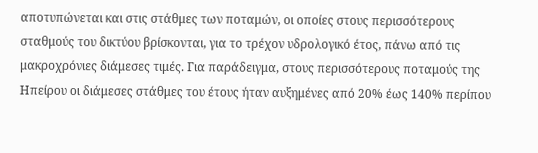αποτυπώνεται και στις στάθμες των ποταμών, οι οποίες στους περισσότερους σταθμούς του δικτύου βρίσκονται, για το τρέχον υδρολογικό έτος, πάνω από τις μακροχρόνιες διάμεσες τιμές. Για παράδειγμα, στους περισσότερους ποταμούς της Ηπείρου οι διάμεσες στάθμες του έτους ήταν αυξημένες από 20% έως 140% περίπου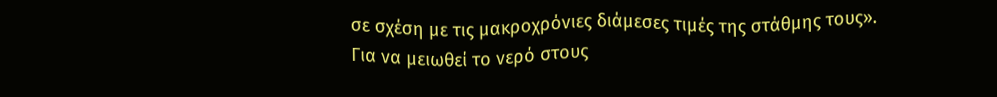σε σχέση με τις μακροχρόνιες διάμεσες τιμές της στάθμης τους».
Για να μειωθεί το νερό στους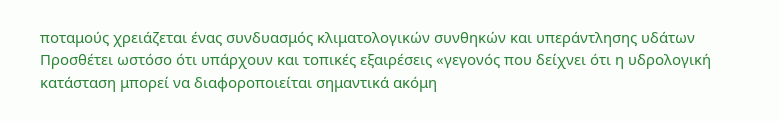ποταμούς χρειάζεται ένας συνδυασμός κλιματολογικών συνθηκών και υπεράντλησης υδάτων
Προσθέτει ωστόσο ότι υπάρχουν και τοπικές εξαιρέσεις «γεγονός που δείχνει ότι η υδρολογική κατάσταση μπορεί να διαφοροποιείται σημαντικά ακόμη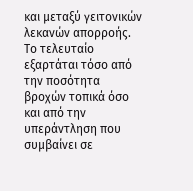και μεταξύ γειτονικών λεκανών απορροής. Το τελευταίο εξαρτάται τόσο από την ποσότητα βροχών τοπικά όσο και από την υπεράντληση που συμβαίνει σε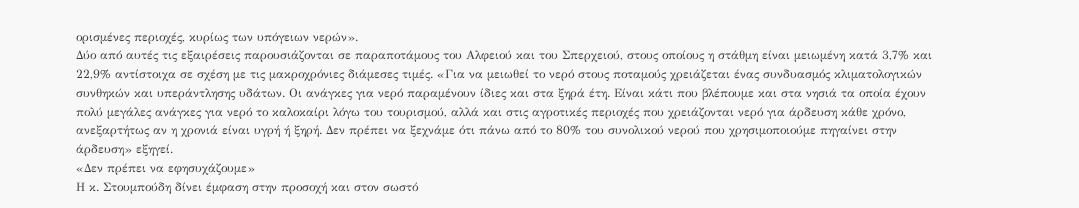ορισμένες περιοχές, κυρίως των υπόγειων νερών».
Δύο από αυτές τις εξαιρέσεις παρουσιάζονται σε παραποτάμους του Αλφειού και του Σπερχειού, στους οποίους η στάθμη είναι μειωμένη κατά 3,7% και 22,9% αντίστοιχα σε σχέση με τις μακροχρόνιες διάμεσες τιμές. «Για να μειωθεί το νερό στους ποταμούς χρειάζεται ένας συνδυασμός κλιματολογικών συνθηκών και υπεράντλησης υδάτων. Οι ανάγκες για νερό παραμένουν ίδιες και στα ξηρά έτη. Είναι κάτι που βλέπουμε και στα νησιά τα οποία έχουν πολύ μεγάλες ανάγκες για νερό το καλοκαίρι λόγω του τουρισμού, αλλά και στις αγροτικές περιοχές που χρειάζονται νερό για άρδευση κάθε χρόνο, ανεξαρτήτως αν η χρονιά είναι υγρή ή ξηρή. Δεν πρέπει να ξεχνάμε ότι πάνω από το 80% του συνολικού νερού που χρησιμοποιούμε πηγαίνει στην άρδευση» εξηγεί.
«Δεν πρέπει να εφησυχάζουμε»
Η κ. Στουμπούδη δίνει έμφαση στην προσοχή και στον σωστό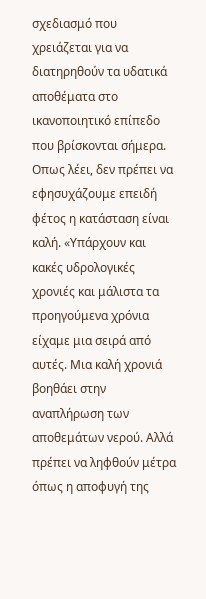σχεδιασμό που χρειάζεται για να διατηρηθούν τα υδατικά αποθέματα στο ικανοποιητικό επίπεδο που βρίσκονται σήμερα. Οπως λέει, δεν πρέπει να εφησυχάζουμε επειδή φέτος η κατάσταση είναι καλή. «Υπάρχουν και κακές υδρολογικές χρονιές και μάλιστα τα προηγούμενα χρόνια είχαμε μια σειρά από αυτές. Μια καλή χρονιά βοηθάει στην αναπλήρωση των αποθεμάτων νερού. Αλλά πρέπει να ληφθούν μέτρα όπως η αποφυγή της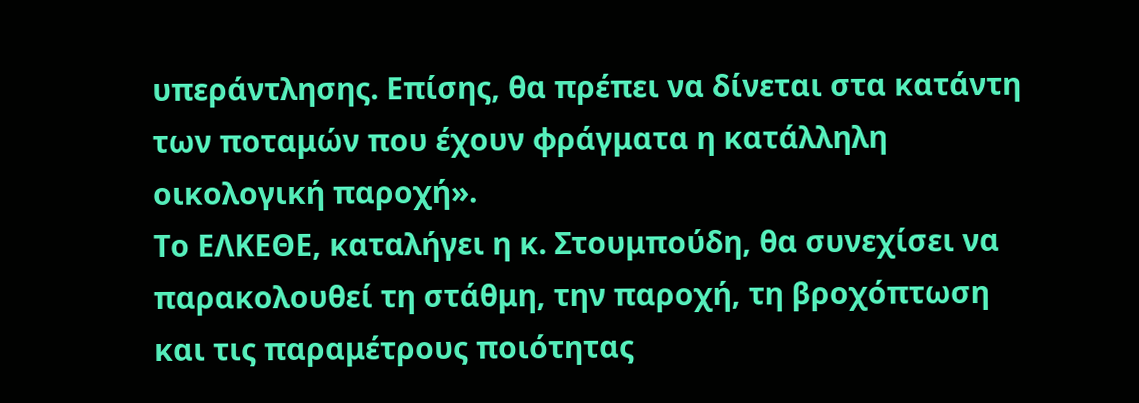υπεράντλησης. Επίσης, θα πρέπει να δίνεται στα κατάντη των ποταμών που έχουν φράγματα η κατάλληλη οικολογική παροχή».
Το ΕΛΚΕΘΕ, καταλήγει η κ. Στουμπούδη, θα συνεχίσει να παρακολουθεί τη στάθμη, την παροχή, τη βροχόπτωση και τις παραμέτρους ποιότητας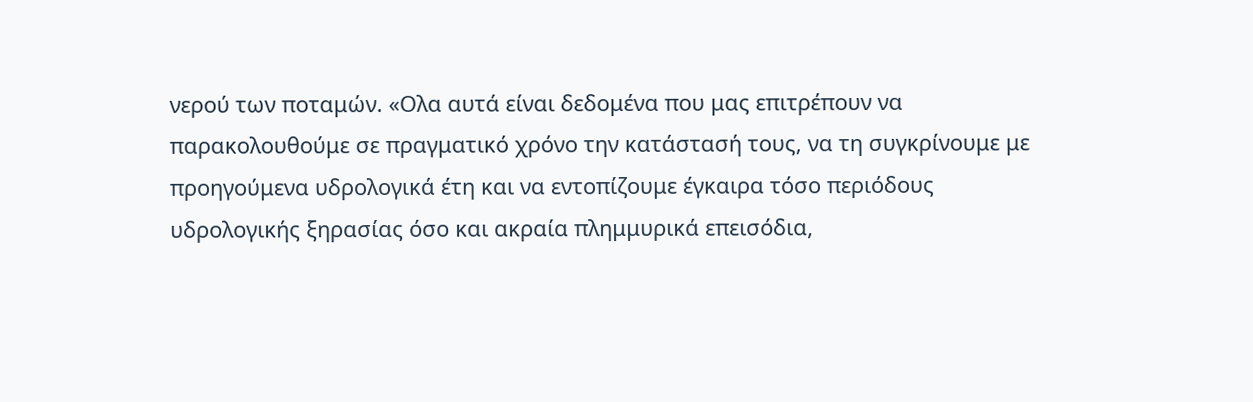νερού των ποταμών. «Ολα αυτά είναι δεδομένα που μας επιτρέπουν να παρακολουθούμε σε πραγματικό χρόνο την κατάστασή τους, να τη συγκρίνουμε με προηγούμενα υδρολογικά έτη και να εντοπίζουμε έγκαιρα τόσο περιόδους υδρολογικής ξηρασίας όσο και ακραία πλημμυρικά επεισόδια,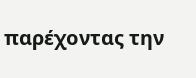παρέχοντας την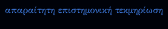απαραίτητη επιστημονική τεκμηρίωση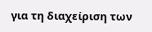για τη διαχείριση των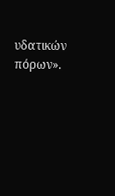υδατικών πόρων».